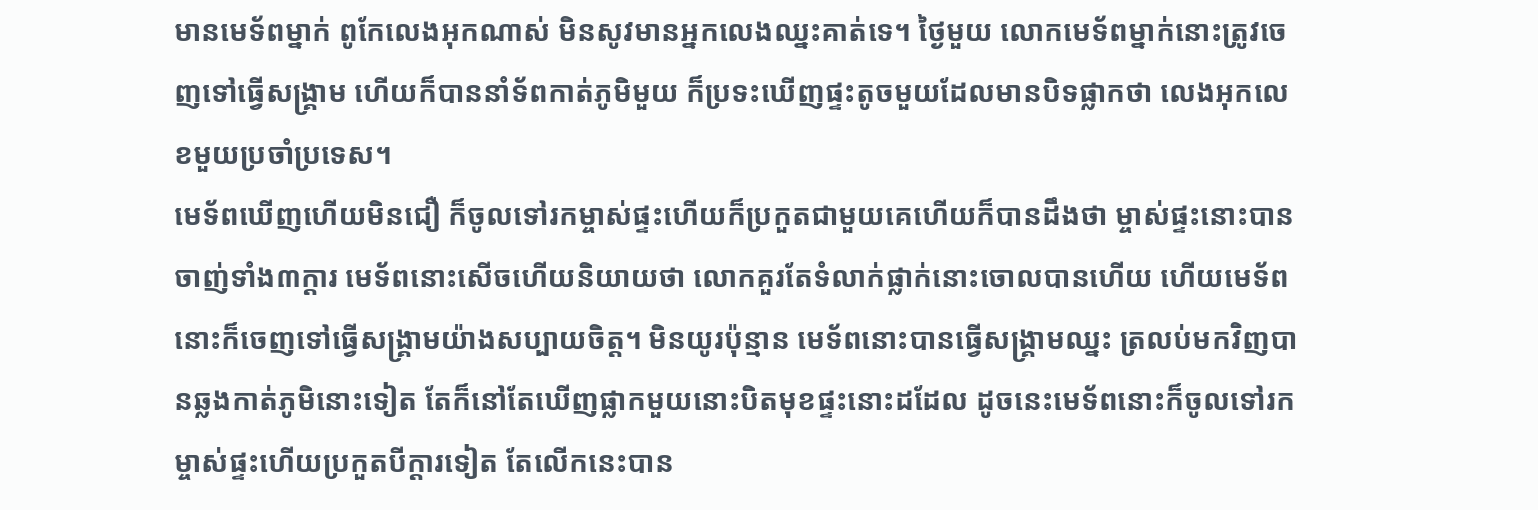មានមេទ័ពម្នាក់ ពូកែលេងអុកណាស់ មិនសូវមានអ្នកលេងឈ្នះគាត់ទេ។ ថ្ងៃមួយ លោកមេទ័ពម្នាក់នោះត្រូវចេញទៅធ្វើសង្គ្រាម ហើយក៏បាននាំទ័ពកាត់ភូមិមួយ ក៏ប្រទះឃើញផ្ទះតូចមួយដែលមានបិទផ្លាកថា លេងអុកលេខមួយប្រចាំប្រទេស។
មេទ័ពឃើញហើយមិនជឿ ក៏ចូលទៅរកម្ចាស់ផ្ទះហើយក៏ប្រកួតជាមួយគេហើយក៏បានដឹងថា ម្ចាស់ផ្ទះនោះបានចាញ់ទាំង៣ក្តារ មេទ័ពនោះសើចហើយនិយាយថា លោកគួរតែទំលាក់ផ្លាក់នោះចោលបានហើយ ហើយមេទ័ពនោះក៏ចេញទៅធ្វើសង្គ្រាមយ៉ាងសប្បាយចិត្ត។ មិនយូរប៉ុន្មាន មេទ័ពនោះបានធ្វើសង្គ្រាមឈ្នះ ត្រលប់មកវិញបានឆ្លងកាត់ភូមិនោះទៀត តែក៏នៅតែឃើញផ្លាកមួយនោះបិតមុខផ្ទះនោះដដែល ដូចនេះមេទ័ពនោះក៏ចូលទៅរកម្ចាស់ផ្ទះហើយប្រកួតបីក្តារទៀត តែលើកនេះបាន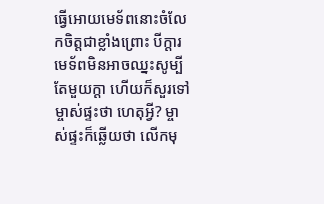ធ្វើអោយមេទ័ពនោះចំលែកចិត្តជាខ្លាំងព្រោះ បីក្តារមេទ័ពមិនអាចឈ្នះសូម្បីតែមួយក្តា ហើយក៏សួរទៅម្ចាស់ផ្ទះថា ហេតុអ្វី? ម្ចាស់ផ្ទះក៏ឆ្លើយថា លើកមុ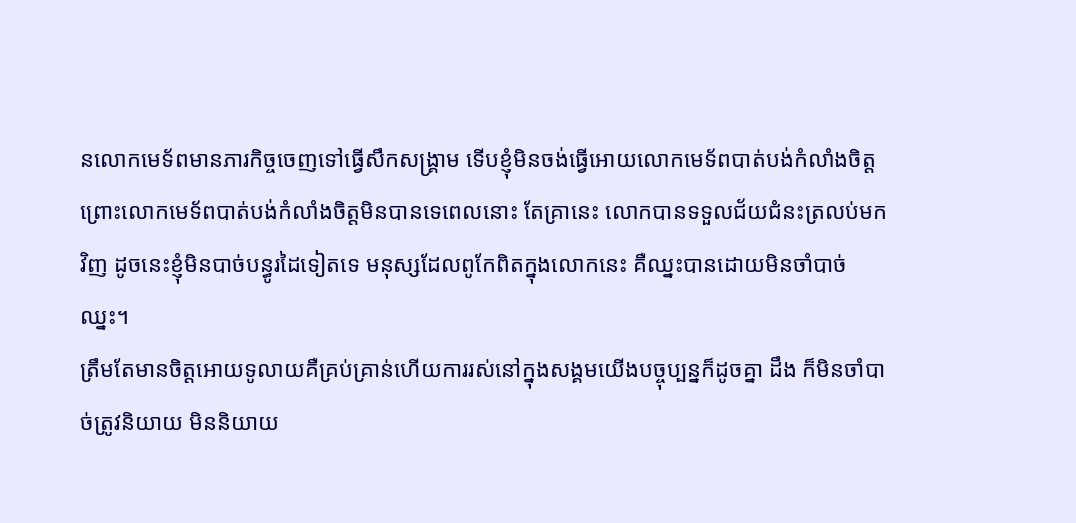នលោកមេទ័ពមានភារកិច្ចចេញទៅធ្វើសឹកសង្គ្រាម ទើបខ្ញុំមិនចង់ធ្វើអោយលោកមេទ័ពបាត់បង់កំលាំងចិត្ត ព្រោះលោកមេទ័ពបាត់បង់កំលាំងចិត្តមិនបានទេពេលនោះ តែគ្រានេះ លោកបានទទួលជ័យជំនះត្រលប់មកវិញ ដូចនេះខ្ញុំមិនបាច់បន្ធូរដៃទៀតទេ មនុស្សដែលពូកែពិតក្នុងលោកនេះ គឺឈ្នះបានដោយមិនចាំបាច់ឈ្នះ។
ត្រឹមតែមានចិត្តអោយទូលាយគឺគ្រប់គ្រាន់ហើយការរស់នៅក្នុងសង្គមយើងបច្ចុប្បន្នក៏ដូចគ្នា ដឹង ក៏មិនចាំបាច់ត្រូវនិយាយ មិននិយាយ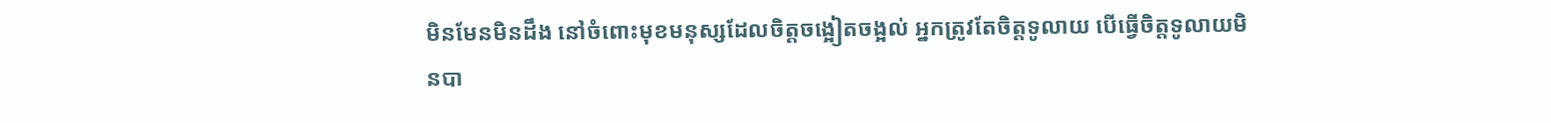មិនមែនមិនដឹង នៅចំពោះមុខមនុស្សដែលចិត្តចង្អៀតចង្អល់ អ្នកត្រូវតែចិត្តទូលាយ បើធ្វើចិត្តទូលាយមិនបា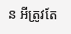ន អីត្រូវតែ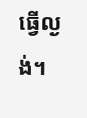ធ្វើល្ងង់។